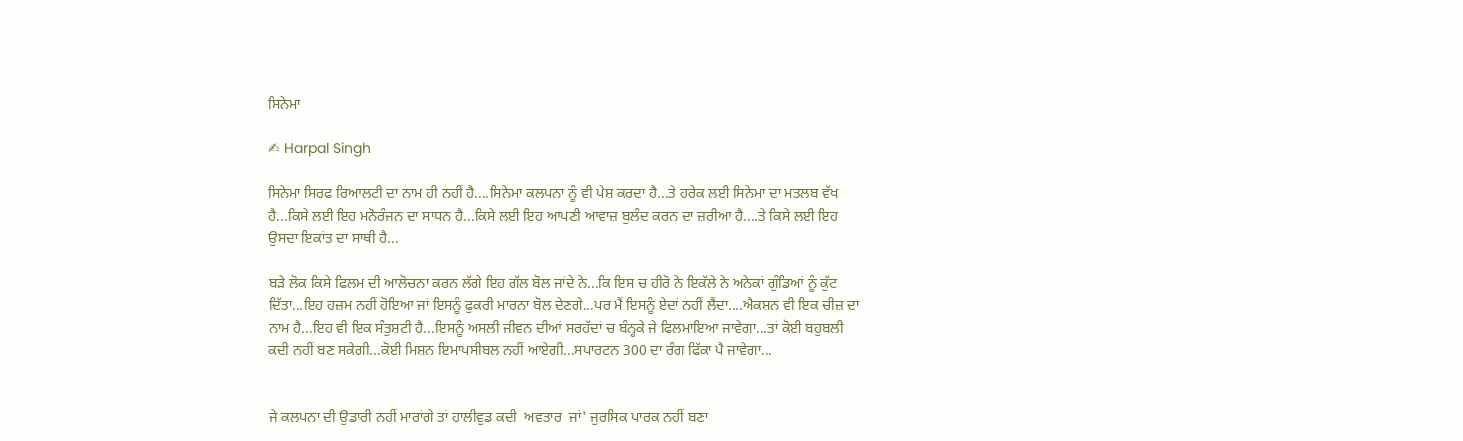ਸਿਨੇਮਾ

✍ Harpal Singh

ਸਿਨੇਮਾ ਸਿਰਫ ਰਿਆਲਟੀ ਦਾ ਨਾਮ ਹੀ ਨਹੀਂ ਹੈ....ਸਿਨੇਮਾ ਕਲਪਨਾ ਨੂੰ ਵੀ ਪੇਸ਼ ਕਰਦਾ ਹੈ...ਤੇ ਹਰੇਕ ਲਈ ਸਿਨੇਮਾ ਦਾ ਮਤਲਬ ਵੱਖ ਹੈ...ਕਿਸੇ ਲਈ ਇਹ ਮਨੋਰੰਜਨ ਦਾ ਸਾਧਨ ਹੈ...ਕਿਸੇ ਲਈ ਇਹ ਆਪਣੀ ਆਵਾਜ਼ ਬੁਲੰਦ ਕਰਨ ਦਾ ਜ਼ਰੀਆ ਹੈ....ਤੇ ਕਿਸੇ ਲਈ ਇਹ ਉਸਦਾ ਇਕਾਂਤ ਦਾ ਸਾਥੀ ਹੈ...

ਬੜੇ ਲੋਕ ਕਿਸੇ ਫਿਲਮ ਦੀ ਆਲੋਚਨਾ ਕਰਨ ਲੱਗੇ ਇਹ ਗੱਲ ਬੋਲ ਜਾਂਦੇ ਨੇ...ਕਿ ਇਸ ਚ ਹੀਰੋ ਨੇ ਇਕੱਲੇ ਨੇ ਅਨੇਕਾਂ ਗੁੰਡਿਆਂ ਨੂੰ ਕੁੱਟ ਦਿੱਤਾ...ਇਹ ਹਜ਼ਮ ਨਹੀਂ ਹੋਇਆ ਜਾਂ ਇਸਨੂੰ ਫੁਕਰੀ ਮਾਰਨਾ ਬੋਲ ਦੇਣਗੇ...ਪਰ ਮੈਂ ਇਸਨੂੰ ਏਦਾਂ ਨਹੀਂ ਲੈਂਦਾ....ਐਕਸ਼ਨ ਵੀ ਇਕ ਚੀਜ਼ ਦਾ ਨਾਮ ਹੈ...ਇਹ ਵੀ ਇਕ ਸੰਤੁਸ਼ਟੀ ਹੈ...ਇਸਨੂੰ ਅਸਲੀ ਜੀਵਨ ਦੀਆਂ ਸਰਹੱਦਾਂ ਚ ਬੰਨ੍ਹਕੇ ਜੇ ਫਿਲਮਾਇਆ ਜਾਵੇਗਾ...ਤਾਂ ਕੋਈ ਬਹੁਬਲੀ ਕਦੀ ਨਹੀਂ ਬਣ ਸਕੇਗੀ...ਕੋਈ ਮਿਸ਼ਨ ਇਮਾਪਸੀਬਲ ਨਹੀਂ ਆਏਗੀ...ਸਪਾਰਟਨ 300 ਦਾ ਰੰਗ ਫਿੱਕਾ ਪੈ ਜਾਵੇਗਾ...


ਜੇ ਕਲਪਨਾ ਦੀ ਉਡਾਰੀ ਨਹੀਂ ਮਾਰਾਂਗੇ ਤਾਂ ਹਾਲੀਵੁਡ ਕਦੀ  ਅਵਤਾਰ  ਜਾਂ' ਜੁਰਸਿਕ ਪਾਰਕ ਨਹੀਂ ਬਣਾ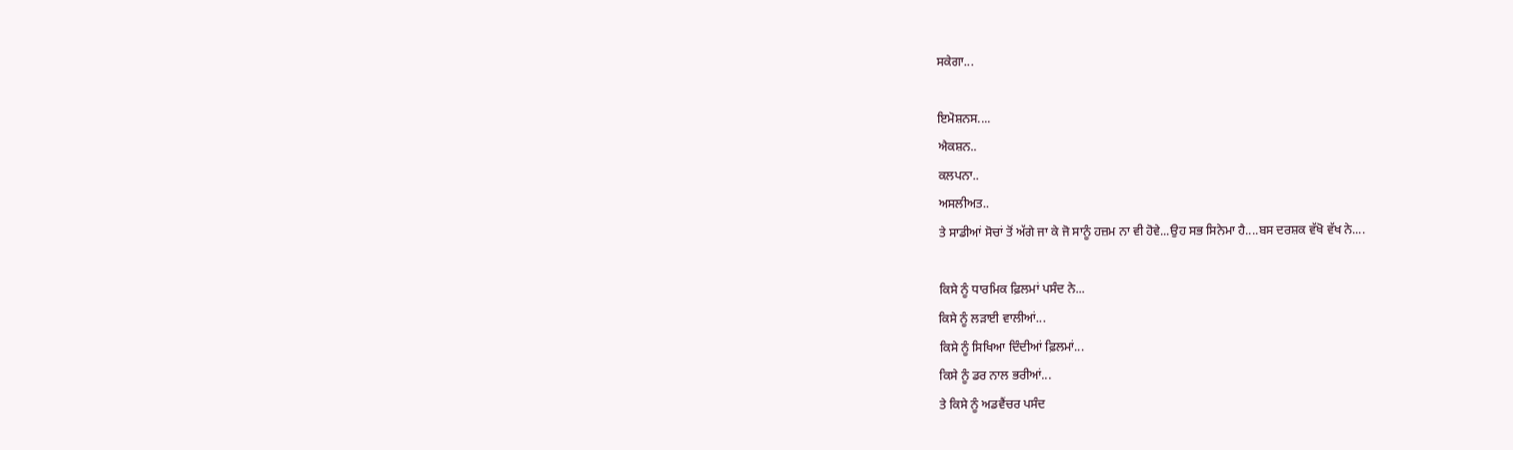ਸਕੇਗਾ...

ਇਮੋਸ਼ਨਸ....
ਐਕਸ਼ਨ..
ਕਲਪਨਾ..
ਅਸਲੀਅਤ..
ਤੇ ਸਾਡੀਆਂ ਸੋਚਾਂ ਤੋਂ ਅੱਗੇ ਜਾ ਕੇ ਜੋ ਸਾਨੂੰ ਹਜ਼ਮ ਨਾ ਵੀ ਹੋਵੇ...ਉਹ ਸਭ ਸਿਨੇਮਾ ਹੈ....ਬਸ ਦਰਸ਼ਕ ਵੱਖੋ ਵੱਖ ਨੇ....

ਕਿਸੇ ਨੂੰ ਧਾਰਮਿਕ ਫ਼ਿਲਮਾਂ ਪਸੰਦ ਨੇ...
ਕਿਸੇ ਨੂੰ ਲੜਾਈ ਵਾਲੀਆਂ...
ਕਿਸੇ ਨੂੰ ਸਿਖਿਆ ਦਿੰਦੀਆਂ ਫ਼ਿਲਮਾਂ...
ਕਿਸੇ ਨੂੰ ਡਰ ਨਾਲ ਭਰੀਆਂ...
ਤੇ ਕਿਸੇ ਨੂੰ ਅਡਵੈਂਚਰ ਪਸੰਦ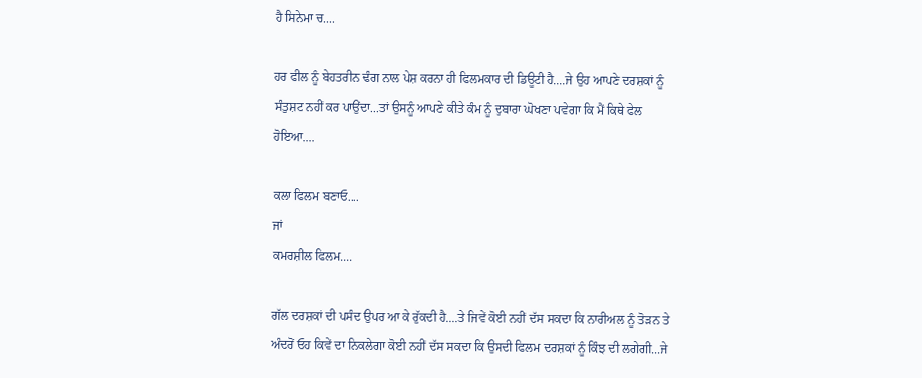ਹੈ ਸਿਨੇਮਾ ਚ....

ਹਰ ਫੀਲ ਨੂੰ ਬੇਹਤਰੀਨ ਢੰਗ ਨਾਲ ਪੇਸ਼ ਕਰਨਾ ਹੀ ਫਿਲਮਕਾਰ ਦੀ ਡਿਊਟੀ ਹੈ....ਜੇ ਉਹ ਆਪਣੇ ਦਰਸ਼ਕਾਂ ਨੂੰ ਸੰਤੁਸ਼ਟ ਨਹੀਂ ਕਰ ਪਾਉਂਦਾ...ਤਾਂ ਉਸਨੂੰ ਆਪਣੇ ਕੀਤੇ ਕੰਮ ਨੂੰ ਦੁਬਾਰਾ ਘੋਖਣਾ ਪਵੇਗਾ ਕਿ ਮੈਂ ਕਿਥੇ ਫੇਲ ਹੋਇਆ....

ਕਲਾ ਫਿਲਮ ਬਣਾਓ....
ਜਾਂ
ਕਮਰਸ਼ੀਲ ਫਿਲਮ....

ਗੱਲ ਦਰਸ਼ਕਾਂ ਦੀ ਪਸੰਦ ਉਪਰ ਆ ਕੇ ਰੁੱਕਦੀ ਹੈ....ਤੇ ਜਿਵੇਂ ਕੋਈ ਨਹੀਂ ਦੱਸ ਸਕਦਾ ਕਿ ਨਾਰੀਅਲ ਨੂੰ ਤੋੜਨ ਤੇ ਅੰਦਰੋਂ ਓਹ ਕਿਵੇਂ ਦਾ ਨਿਕਲੇਗਾ ਕੋਈ ਨਹੀਂ ਦੱਸ ਸਕਦਾ ਕਿ ਉਸਦੀ ਫਿਲਮ ਦਰਸ਼ਕਾਂ ਨੂੰ ਕਿੰਝ ਦੀ ਲਗੇਗੀ...ਜੇ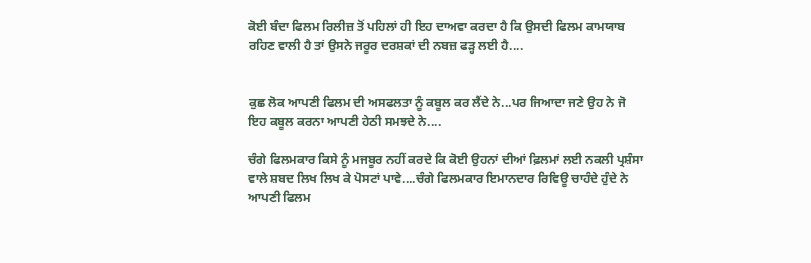ਕੋਈ ਬੰਦਾ ਫਿਲਮ ਰਿਲੀਜ਼ ਤੋਂ ਪਹਿਲਾਂ ਹੀ ਇਹ ਦਾਅਵਾ ਕਰਦਾ ਹੈ ਕਿ ਉਸਦੀ ਫਿਲਮ ਕਾਮਯਾਬ ਰਹਿਣ ਵਾਲੀ ਹੈ ਤਾਂ ਉਸਨੇ ਜਰੂਰ ਦਰਸ਼ਕਾਂ ਦੀ ਨਬਜ਼ ਫੜ੍ਹ ਲਈ ਹੈ....


ਕੁਛ ਲੋਕ ਆਪਣੀ ਫਿਲਮ ਦੀ ਅਸਫਲਤਾ ਨੂੰ ਕਬੂਲ ਕਰ ਲੈਂਦੇ ਨੇ...ਪਰ ਜਿਆਦਾ ਜਣੇ ਉਹ ਨੇ ਜੋ ਇਹ ਕਬੂਲ ਕਰਨਾ ਆਪਣੀ ਹੇਠੀ ਸਮਝਦੇ ਨੇ....

ਚੰਗੇ ਫਿਲਮਕਾਰ ਕਿਸੇ ਨੂੰ ਮਜਬੂਰ ਨਹੀਂ ਕਰਦੇ ਕਿ ਕੋਈ ਉਹਨਾਂ ਦੀਆਂ ਫ਼ਿਲਮਾਂ ਲਈ ਨਕਲੀ ਪ੍ਰਸ਼ੰਸਾ ਵਾਲੇ ਸ਼ਬਦ ਲਿਖ ਲਿਖ ਕੇ ਪੋਸਟਾਂ ਪਾਵੇ....ਚੰਗੇ ਫਿਲਮਕਾਰ ਇਮਾਨਦਾਰ ਰਿਵਿਊ ਚਾਹੰਦੇ ਹੁੰਦੇ ਨੇ ਆਪਣੀ ਫਿਲਮ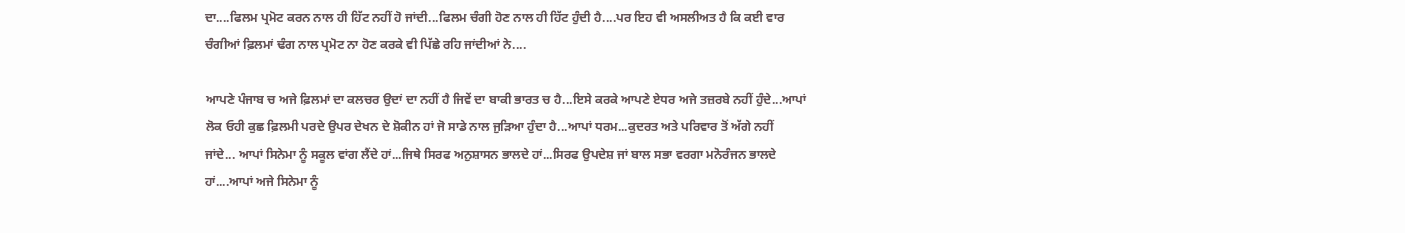ਦਾ....ਫਿਲਮ ਪ੍ਰਮੋਟ ਕਰਨ ਨਾਲ ਹੀ ਹਿੱਟ ਨਹੀਂ ਹੋ ਜਾਂਦੀ...ਫਿਲਮ ਚੰਗੀ ਹੋਣ ਨਾਲ ਹੀ ਹਿੱਟ ਹੁੰਦੀ ਹੈ....ਪਰ ਇਹ ਵੀ ਅਸਲੀਅਤ ਹੈ ਕਿ ਕਈ ਵਾਰ ਚੰਗੀਆਂ ਫ਼ਿਲਮਾਂ ਢੰਗ ਨਾਲ ਪ੍ਰਮੋਟ ਨਾ ਹੋਣ ਕਰਕੇ ਵੀ ਪਿੱਛੇ ਰਹਿ ਜਾਂਦੀਆਂ ਨੇ....

ਆਪਣੇ ਪੰਜਾਬ ਚ ਅਜੇ ਫ਼ਿਲਮਾਂ ਦਾ ਕਲਚਰ ਉਦਾਂ ਦਾ ਨਹੀਂ ਹੈ ਜਿਵੇਂ ਦਾ ਬਾਕੀ ਭਾਰਤ ਚ ਹੈ...ਇਸੇ ਕਰਕੇ ਆਪਣੇ ਏਧਰ ਅਜੇ ਤਜ਼ਰਬੇ ਨਹੀਂ ਹੁੰਦੇ...ਆਪਾਂ ਲੋਕ ਓਹੀ ਕੁਛ ਫ਼ਿਲਮੀ ਪਰਦੇ ਉਪਰ ਦੇਖਨ ਦੇ ਸ਼ੋਕੀਨ ਹਾਂ ਜੋ ਸਾਡੇ ਨਾਲ ਜੁੜਿਆ ਹੁੰਦਾ ਹੈ...ਆਪਾਂ ਧਰਮ...ਕੁਦਰਤ ਅਤੇ ਪਰਿਵਾਰ ਤੋਂ ਅੱਗੇ ਨਹੀਂ ਜਾਂਦੇ... ਆਪਾਂ ਸਿਨੇਮਾ ਨੂੰ ਸਕੂਲ ਵਾਂਗ ਲੈਂਦੇ ਹਾਂ...ਜਿਥੇ ਸਿਰਫ ਅਨੁਸ਼ਾਸਨ ਭਾਲਦੇ ਹਾਂ...ਸਿਰਫ ਉਪਦੇਸ਼ ਜਾਂ ਬਾਲ ਸਭਾ ਵਰਗਾ ਮਨੋਰੰਜਨ ਭਾਲਦੇ ਹਾਂ....ਆਪਾਂ ਅਜੇ ਸਿਨੇਮਾ ਨੂੰ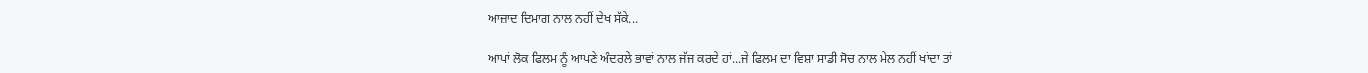ਆਜ਼ਾਦ ਦਿਮਾਗ ਨਾਲ ਨਹੀਂ ਦੇਖ ਸੱਕੇ...

ਆਪਾਂ ਲੋਕ ਫਿਲਮ ਨੂੰ ਆਪਣੇ ਅੰਦਰਲੇ ਭਾਵਾਂ ਨਾਲ ਜੱਜ ਕਰਦੇ ਹਾਂ...ਜੇ ਫਿਲਮ ਦਾ ਵਿਸ਼ਾ ਸਾਡੀ ਸੋਚ ਨਾਲ ਮੇਲ ਨਹੀਂ ਖਾਂਦਾ ਤਾਂ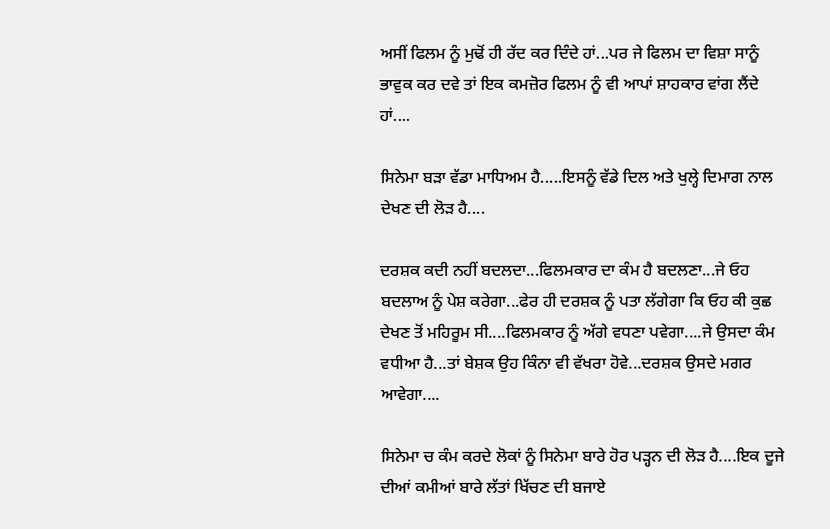ਅਸੀਂ ਫਿਲਮ ਨੂੰ ਮੁਢੋਂ ਹੀ ਰੱਦ ਕਰ ਦਿੰਦੇ ਹਾਂ...ਪਰ ਜੇ ਫਿਲਮ ਦਾ ਵਿਸ਼ਾ ਸਾਨੂੰ ਭਾਵੁਕ ਕਰ ਦਵੇ ਤਾਂ ਇਕ ਕਮਜ਼ੋਰ ਫਿਲਮ ਨੂੰ ਵੀ ਆਪਾਂ ਸ਼ਾਹਕਾਰ ਵਾਂਗ ਲੈਂਦੇ ਹਾਂ....

ਸਿਨੇਮਾ ਬੜਾ ਵੱਡਾ ਮਾਧਿਅਮ ਹੈ.....ਇਸਨੂੰ ਵੱਡੇ ਦਿਲ ਅਤੇ ਖੁਲ੍ਹੇ ਦਿਮਾਗ ਨਾਲ ਦੇਖਣ ਦੀ ਲੋੜ ਹੈ....

ਦਰਸ਼ਕ ਕਦੀ ਨਹੀਂ ਬਦਲਦਾ...ਫਿਲਮਕਾਰ ਦਾ ਕੰਮ ਹੈ ਬਦਲਣਾ...ਜੇ ਓਹ ਬਦਲਾਅ ਨੂੰ ਪੇਸ਼ ਕਰੇਗਾ...ਫੇਰ ਹੀ ਦਰਸ਼ਕ ਨੂੰ ਪਤਾ ਲੱਗੇਗਾ ਕਿ ਓਹ ਕੀ ਕੁਛ ਦੇਖਣ ਤੋਂ ਮਹਿਰੂਮ ਸੀ....ਫਿਲਮਕਾਰ ਨੂੰ ਅੱਗੇ ਵਧਣਾ ਪਵੇਗਾ....ਜੇ ਉਸਦਾ ਕੰਮ ਵਧੀਆ ਹੈ...ਤਾਂ ਬੇਸ਼ਕ ਉਹ ਕਿੰਨਾ ਵੀ ਵੱਖਰਾ ਹੋਵੇ...ਦਰਸ਼ਕ ਉਸਦੇ ਮਗਰ ਆਵੇਗਾ....

ਸਿਨੇਮਾ ਚ ਕੰਮ ਕਰਦੇ ਲੋਕਾਂ ਨੂੰ ਸਿਨੇਮਾ ਬਾਰੇ ਹੋਰ ਪੜ੍ਹਨ ਦੀ ਲੋੜ ਹੈ....ਇਕ ਦੂਜੇ ਦੀਆਂ ਕਮੀਆਂ ਬਾਰੇ ਲੱਤਾਂ ਖਿੱਚਣ ਦੀ ਬਜਾਏ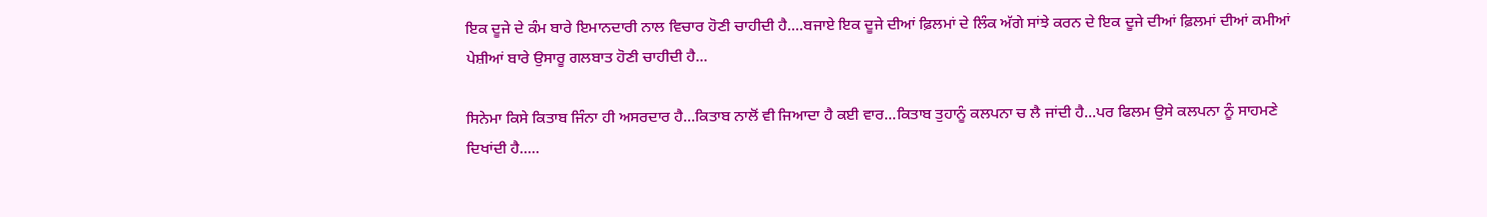ਇਕ ਦੂਜੇ ਦੇ ਕੰਮ ਬਾਰੇ ਇਮਾਨਦਾਰੀ ਨਾਲ ਵਿਚਾਰ ਹੋਣੀ ਚਾਹੀਦੀ ਹੈ....ਬਜਾਏ ਇਕ ਦੂਜੇ ਦੀਆਂ ਫ਼ਿਲਮਾਂ ਦੇ ਲਿੰਕ ਅੱਗੇ ਸਾਂਝੇ ਕਰਨ ਦੇ ਇਕ ਦੂਜੇ ਦੀਆਂ ਫ਼ਿਲਮਾਂ ਦੀਆਂ ਕਮੀਆਂ ਪੇਸ਼ੀਆਂ ਬਾਰੇ ਉਸਾਰੂ ਗਲਬਾਤ ਹੋਣੀ ਚਾਹੀਦੀ ਹੈ...

ਸਿਨੇਮਾ ਕਿਸੇ ਕਿਤਾਬ ਜਿੰਨਾ ਹੀ ਅਸਰਦਾਰ ਹੈ...ਕਿਤਾਬ ਨਾਲੋਂ ਵੀ ਜਿਆਦਾ ਹੈ ਕਈ ਵਾਰ...ਕਿਤਾਬ ਤੁਹਾਨੂੰ ਕਲਪਨਾ ਚ ਲੈ ਜਾਂਦੀ ਹੈ...ਪਰ ਫਿਲਮ ਉਸੇ ਕਲਪਨਾ ਨੂੰ ਸਾਹਮਣੇ ਦਿਖਾਂਦੀ ਹੈ.....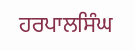ਹਰਪਾਲਸਿੰਘ